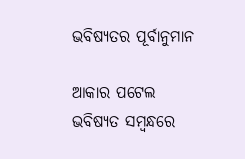ଭବିଷ୍ୟତର ପୂର୍ବାନୁମାନ

ଆକାର ପଟେଲ
ଭବିଷ୍ୟତ ସମ୍ବନ୍ଧରେ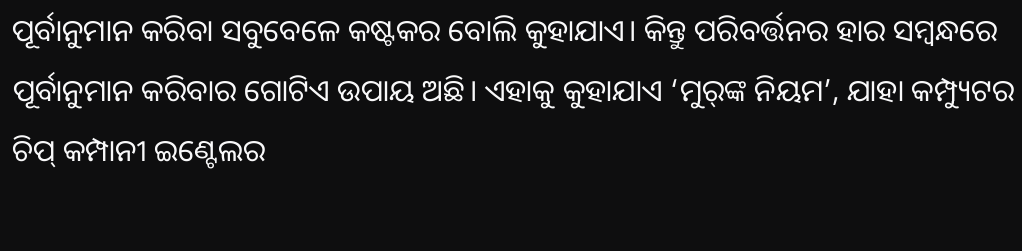ପୂର୍ବାନୁମାନ କରିବା ସବୁବେଳେ କଷ୍ଟକର ବୋଲି କୁହାଯାଏ। କିନ୍ତୁ ପରିବର୍ତ୍ତନର ହାର ସମ୍ବନ୍ଧରେ ପୂର୍ବାନୁମାନ କରିବାର ଗୋଟିଏ ଉପାୟ ଅଛି। ଏହାକୁ କୁହାଯାଏ ‘ମୁର୍‌ଙ୍କ ନିୟମ’, ଯାହା କମ୍ପ୍ୟୁଟର ଚିପ୍‌ କମ୍ପାନୀ ଇଣ୍ଟେଲର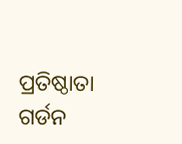ପ୍ରତିଷ୍ଠାତା ଗର୍ଡନ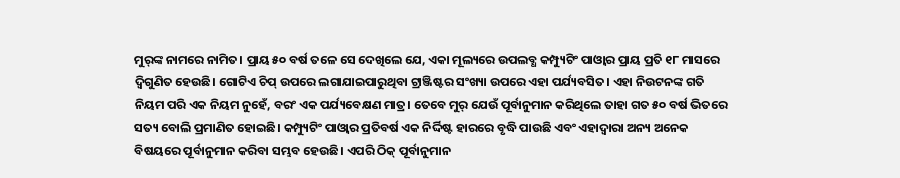ମୁର୍‌ଙ୍କ ନାମରେ ନାମିତ। ପ୍ରାୟ ୫୦ ବର୍ଷ ତଳେ ସେ ଦେଖିଲେ ଯେ, ଏକା ମୂଲ୍ୟରେ ଉପଲବ୍ଧ କମ୍ପ୍ୟୁଟିଂ ପାଓ୍ବାର ପ୍ରାୟ ପ୍ରତି ୧୮ ମାସରେ ଦ୍ୱିଗୁଣିତ ହେଉଛି। ଗୋଟିଏ ଚିପ୍‌ ଉପରେ ଲଗାଯାଇପାରୁଥିବା ଟ୍ରାଞ୍ଜିଷ୍ଟର ସଂଖ୍ୟା ଉପରେ ଏହା ପର୍ଯ୍ୟବସିତ। ଏହା ନିଉଟନଙ୍କ ଗତି ନିୟମ ପରି ଏକ ନିୟମ ନୁହେଁ, ବରଂ ଏକ ପର୍ଯ୍ୟବେକ୍ଷଣ ମାତ୍ର। ତେବେ ମୁର୍‌ ଯେଉଁ ପୂର୍ବାନୁମାନ କରିଥିଲେ ତାହା ଗତ ୫୦ ବର୍ଷ ଭିତରେ ସତ୍ୟ ବୋଲି ପ୍ରମାଣିତ ହୋଇଛି। କମ୍ପ୍ୟୁଟିଂ ପାଓ୍ବାର ପ୍ରତିବର୍ଷ ଏକ ନିର୍ଦ୍ଦିଷ୍ଟ ହାରରେ ବୃଦ୍ଧି ପାଉଛି ଏବଂ ଏହାଦ୍ୱାରା ଅନ୍ୟ ଅନେକ ବିଷୟରେ ପୂର୍ବାନୁମାନ କରିବା ସମ୍ଭବ ହେଉଛି। ଏପରି ଠିକ୍‌ ପୂର୍ବାନୁମାନ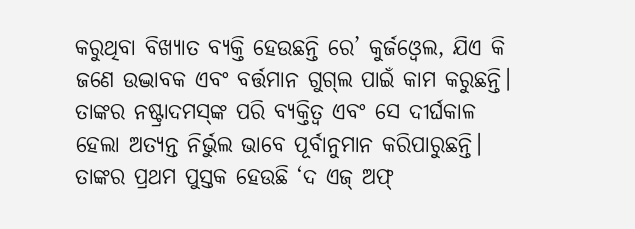କରୁଥିବା ବିଖ୍ୟାତ ବ୍ୟକ୍ତି ହେଉଛନ୍ତି ରେ’ କୁର୍ଜଓ୍ବେଲ, ଯିଏ କି ଜଣେ ଉଦ୍ଭାବକ ଏବଂ ବର୍ତ୍ତମାନ ଗୁଗ୍‌ଲ ପାଇଁ କାମ କରୁଛନ୍ତି। ତାଙ୍କର ନଷ୍ଟ୍ରାଦମସ୍‌ଙ୍କ ପରି ବ୍ୟକ୍ତିତ୍ୱ ଏବଂ ସେ ଦୀର୍ଘକାଳ ହେଲା ଅତ୍ୟନ୍ତ ନିର୍ଭୁଲ ଭାବେ ପୂର୍ବାନୁମାନ କରିପାରୁଛନ୍ତି। ତାଙ୍କର ପ୍ରଥମ ପୁସ୍ତକ ହେଉଛି ‘ଦ ଏଜ୍‌ ଅଫ୍‌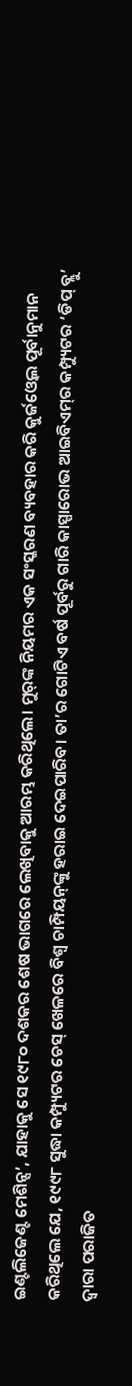ଇଣ୍ଟଲିଜେଣ୍ଟ ମେଶିନ୍ସ’, ଯାହାକୁ ସେ ୧୯୮୦ ଦଶକର ଶେଷ ଭାଗରେ ଲେଖିବାକୁ ଆରମ୍ଭ କରିଥିଲେ। ମୁର୍‌ଙ୍କ ନିୟମର ଏକ ସଂସ୍କରଣ ବ୍ୟବହାର କରି କୁର୍ଜଓ୍ବେଲ ପୂର୍ବାନୁମାନ କରିଥିଲେ ଯେ, ୧୯୯୮ ସୁଦ୍ଧା କମ୍ପ୍ୟୁଟର ଚେସ୍‌ ଖେଳରେ ବିଶ୍ୱ ଚାମ୍ପିୟନ୍‌ଙ୍କୁ ହରାଇ ଦେଇପାରିବ। ତା’ର ଗୋଟିଏ ବର୍ଷ ପୂର୍ବରୁ ଗାରି କାସ୍ପାରୋଭ ଆଇବିଏମ୍‌ର କମ୍ପ୍ୟୁଟର ‘ଡିପ୍‌ ବ୍ଲୁ’ ଦ୍ୱାରା ପରାଜିତ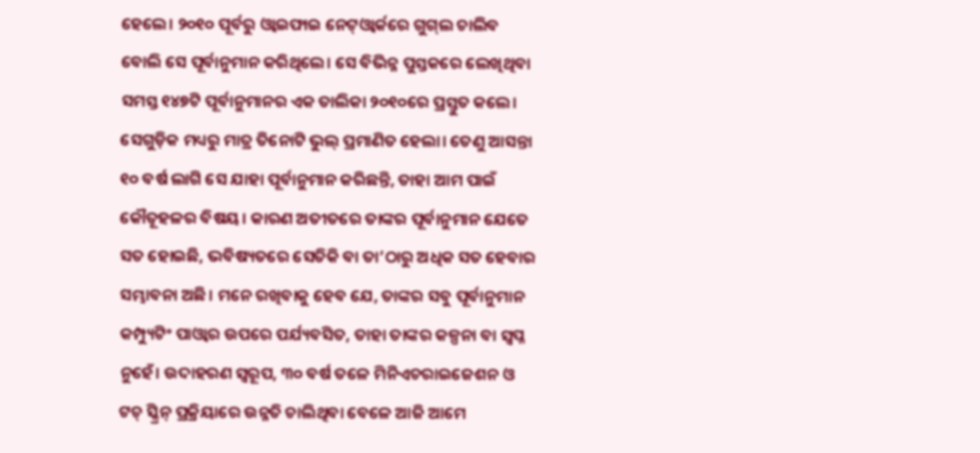ହେଲେ। ୨୦୧୦ ପୂର୍ବରୁ ଓ୍ବାଇଫାଇ ନେଟ୍‌ଓ୍ବାର୍କରେ ଗୁଗ୍‌ଲ ଚାଲିବ ବୋଲି ସେ ପୂର୍ବାନୁମାନ କରିଥିଲେ। ସେ ବିଭିନ୍ନ ପୁସ୍ତକରେ ଲେଖିଥିବା ସମସ୍ତ ୧୪୭ଟି ପୂର୍ବାନୁମାନର ଏକ ତାଲିକା ୨୦୧୦ରେ ପ୍ରସ୍ତୁତ କଲେ। ସେଗୁଡ଼ିକ ମଧ୍ୟରୁ ମାତ୍ର ତିନୋଟି ଭୁଲ୍‌ ପ୍ରମାଣିତ ହେଲା। ତେଣୁ ଆସନ୍ତା ୧୦ ବର୍ଷ ଲାଗି ସେ ଯାହା ପୂର୍ବାନୁମାନ କରିଛନ୍ତି, ତାହା ଆମ ପାଇଁ କୌତୂହଳର ବିଷୟ। କାରଣ ଅତୀତରେ ତାଙ୍କର ପୂର୍ବାନୁମାନ ଯେତେ ସତ ହୋଇଛି, ଭବିଷ୍ୟତରେ ସେତିକି ବା ତା’ଠାରୁ ଅଧିକ ସତ ହେବାର ସମ୍ଭାବନା ଅଛି। ମନେ ରଖିବାକୁ ହେବ ଯେ, ତାଙ୍କର ସବୁ ପୂର୍ବାନୁମାନ କମ୍ପ୍ୟୁଟିଂ ପାଓ୍ବାର ଉପରେ ପର୍ଯ୍ୟବସିତ, ତାହା ତାଙ୍କର କଳ୍ପନା ବା ସ୍ବପ୍ନ ନୁହେଁ। ଉଦାହରଣ ସ୍ବରୂପ, ୩୦ ବର୍ଷ ତଳେ ମିନିଏଚରାଇଜେଶନ ଓ ଟଚ୍‌ ସ୍କ୍ରିନ୍‌ ପ୍ରକ୍ରିୟାରେ ଉନ୍ନତି ଚାଲିଥିବା ବେଳେ ଆଜି ଆମେ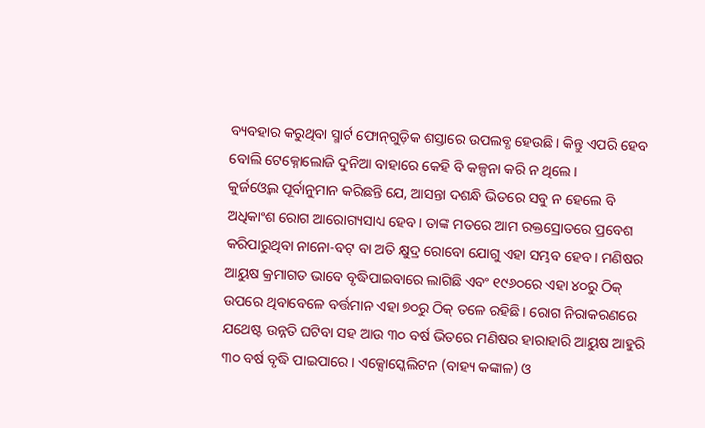ବ୍ୟବହାର କରୁଥିବା ସ୍ମାର୍ଟ ଫୋନ୍‌ଗୁଡ଼ିକ ଶସ୍ତାରେ ଉପଲବ୍ଧ ହେଉଛି। କିନ୍ତୁ ଏପରି ହେବ ବୋଲି ଟେକ୍ନୋଲୋଜି ଦୁନିଆ ବାହାରେ କେହି ବି କଳ୍ପନା କରି ନ ଥିଲେ।
କୁର୍ଜଓ୍ବେଲ ପୂର୍ବାନୁମାନ କରିଛନ୍ତି ଯେ, ଆସନ୍ତା ଦଶନ୍ଧି ଭିତରେ ସବୁ ନ ହେଲେ ବି ଅଧିକାଂଶ ରୋଗ ଆରୋଗ୍ୟସାଧ୍ୟ ହେବ। ତାଙ୍କ ମତରେ ଆମ ରକ୍ତସ୍ରୋତରେ ପ୍ରବେଶ କରିପାରୁଥିବା ନାନୋ-ବଟ୍‌ ବା ଅତି କ୍ଷୁଦ୍ର ରୋବୋ ଯୋଗୁ ଏହା ସମ୍ଭବ ହେବ। ମଣିଷର ଆୟୁଷ କ୍ରମାଗତ ଭାବେ ବୃଦ୍ଧିପାଇବାରେ ଲାଗିଛି ଏବଂ ୧୯୬୦ରେ ଏହା ୪୦ରୁ ଠିକ୍‌ ଉପରେ ଥିବାବେଳେ ବର୍ତ୍ତମାନ ଏହା ୭୦ରୁ ଠିକ୍‌ ତଳେ ରହିଛି। ରୋଗ ନିରାକରଣରେ ଯଥେଷ୍ଟ ଉନ୍ନତି ଘଟିବା ସହ ଆଉ ୩୦ ବର୍ଷ ଭିତରେ ମଣିଷର ହାରାହାରି ଆୟୁଷ ଆହୁରି ୩୦ ବର୍ଷ ବୃଦ୍ଧି ପାଇପାରେ। ଏକ୍ସୋସ୍କେଲିଟନ (ବାହ୍ୟ କଙ୍କାଳ) ଓ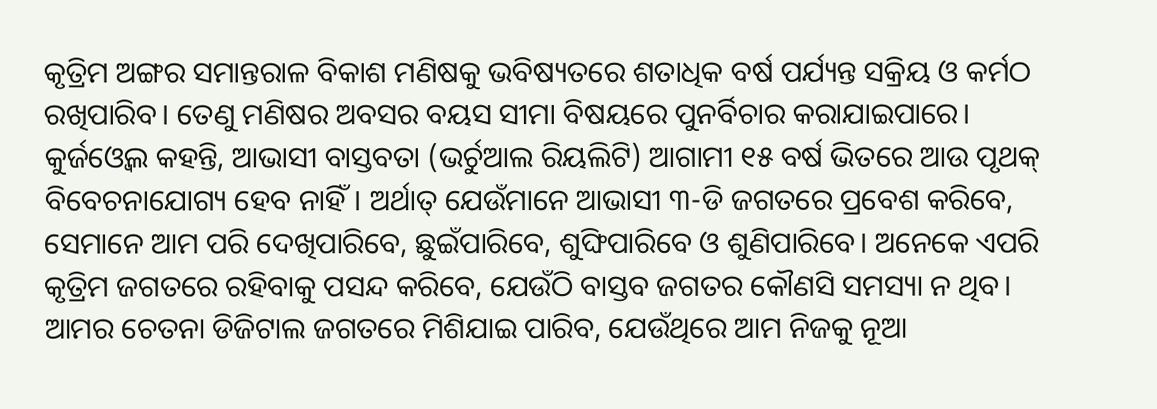କୃତ୍ରିମ ଅଙ୍ଗର ସମାନ୍ତରାଳ ବିକାଶ ମଣିଷକୁ ଭବିଷ୍ୟତରେ ଶତାଧିକ ବର୍ଷ ପର୍ଯ୍ୟନ୍ତ ସକ୍ରିୟ ଓ କର୍ମଠ ରଖିପାରିବ। ତେଣୁ ମଣିଷର ଅବସର ବୟସ ସୀମା ବିଷୟରେ ପୁନର୍ବିଚାର କରାଯାଇପାରେ।
କୁର୍ଜଓ୍ବେଲ କହନ୍ତି, ଆଭାସୀ ବାସ୍ତବତା (ଭର୍ଚୁଆଲ ରିୟଲିଟି) ଆଗାମୀ ୧୫ ବର୍ଷ ଭିତରେ ଆଉ ପୃଥକ୍‌ ବିବେଚନାଯୋଗ୍ୟ ହେବ ନାହିଁ। ଅର୍ଥାତ୍‌ ଯେଉଁମାନେ ଆଭାସୀ ୩-ଡି ଜଗତରେ ପ୍ରବେଶ କରିବେ, ସେମାନେ ଆମ ପରି ଦେଖିପାରିବେ, ଛୁଇଁପାରିବେ, ଶୁଙ୍ଘିପାରିବେ ଓ ଶୁଣିପାରିବେ। ଅନେକେ ଏପରି କୃତ୍ରିମ ଜଗତରେ ରହିବାକୁ ପସନ୍ଦ କରିବେ, ଯେଉଁଠି ବାସ୍ତବ ଜଗତର କୌଣସି ସମସ୍ୟା ନ ଥିବ। ଆମର ଚେତନା ଡିଜିଟାଲ ଜଗତରେ ମିଶିଯାଇ ପାରିବ, ଯେଉଁଥିରେ ଆମ ନିଜକୁ ନୂଆ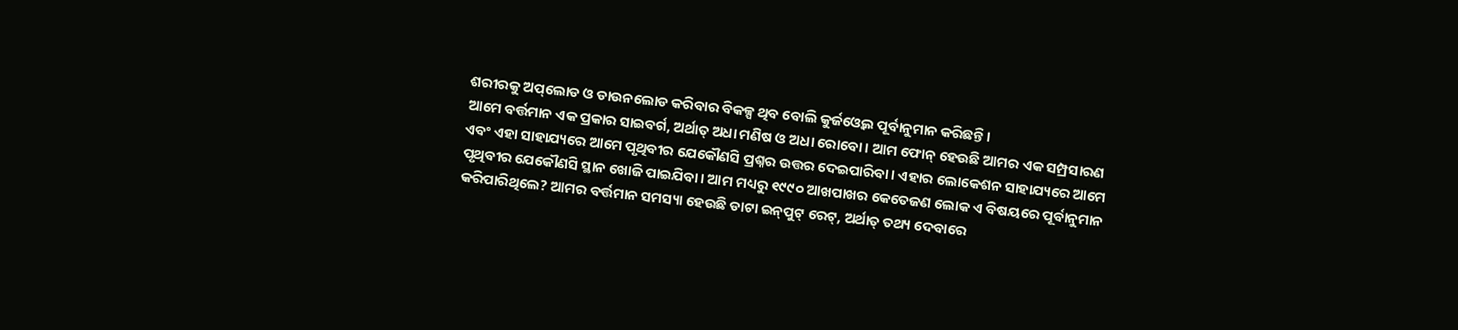ଶରୀରକୁ ଅପ୍‌ଲୋଡ ଓ ଡାଉନଲୋଡ କରିବାର ବିକଳ୍ପ ଥିବ ବୋଲି କୁର୍ଜଓ୍ବେଲ ପୂର୍ବାନୁମାନ କରିଛନ୍ତି।
ଆମେ ବର୍ତ୍ତମାନ ଏକ ପ୍ରକାର ସାଇବର୍ଗ, ଅର୍ଥାତ୍‌ ଅଧା ମଣିଷ ଓ ଅଧା ରୋବୋ। ଆମ ଫୋନ୍‌ ହେଉଛି ଆମର ଏକ ସମ୍ପ୍ରସାରଣ ଏବଂ ଏହା ସାହାଯ୍ୟରେ ଆମେ ପୃଥିବୀର ଯେକୌଣସି ପ୍ରଶ୍ନର ଉତ୍ତର ଦେଇପାରିବା। ଏହାର ଲୋକେଶନ ସାହାଯ୍ୟରେ ଆମେ ପୃଥିବୀର ଯେକୌଣସି ସ୍ଥାନ ଖୋଜି ପାଇଯିବା। ଆମ ମଧ୍ୟରୁ ୧୯୯୦ ଆଖପାଖର କେତେଜଣ ଲୋକ ଏ ବିଷୟରେ ପୂର୍ବାନୁମାନ କରିପାରିଥିଲେ? ଆମର ବର୍ତ୍ତମାନ ସମସ୍ୟା ହେଉଛି ଡାଟା ଇନ୍‌ପୁଟ୍‌ ରେଟ୍‌, ଅର୍ଥାତ୍‌ ତଥ୍ୟ ଦେବାରେ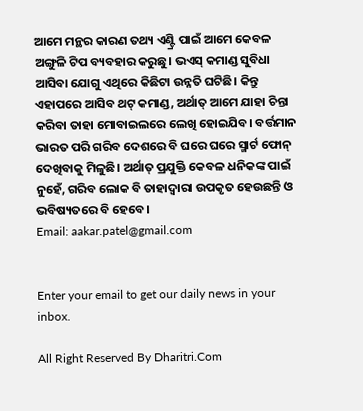ଆମେ ମନ୍ଥର କାରଣ ତଥ୍ୟ ଏଣ୍ଟ୍ରି ପାଇଁ ଆମେ କେବଳ ଅଙ୍ଗୁଳି ଟିପ ବ୍ୟବହାର କରୁଛୁ। ଭଏସ୍‌ କମାଣ୍ଡ ସୁବିଧା ଆସିବା ଯୋଗୁ ଏଥିରେ କିଛିଟା ଉନ୍ନତି ଘଟିଛି। କିନ୍ତୁ ଏହାପରେ ଆସିବ ଥଟ୍‌ କମାଣ୍ଡ, ଅର୍ଥାତ୍‌ ଆମେ ଯାହା ଚିନ୍ତା କରିବା ତାହା ମୋବାଇଲରେ ଲେଖି ହୋଇଯିବ। ବର୍ତ୍ତମାନ ଭାରତ ପରି ଗରିବ ଦେଶରେ ବି ଘରେ ଘରେ ସ୍ମାର୍ଟ ଫୋନ୍‌ ଦେଖିବାକୁ ମିଳୁଛି। ଅର୍ଥାତ୍‌ ପ୍ରଯୁକ୍ତି କେବଳ ଧନିକଙ୍କ ପାଇଁ ନୁହେଁ, ଗରିବ ଲୋକ ବି ତାହାଦ୍ୱାରା ଉପକୃତ ହେଉଛନ୍ତି ଓ ଭବିଷ୍ୟତରେ ବି ହେବେ।
Email: aakar.patel@gmail.com


Enter your email to get our daily news in your inbox.

All Right Reserved By Dharitri.Com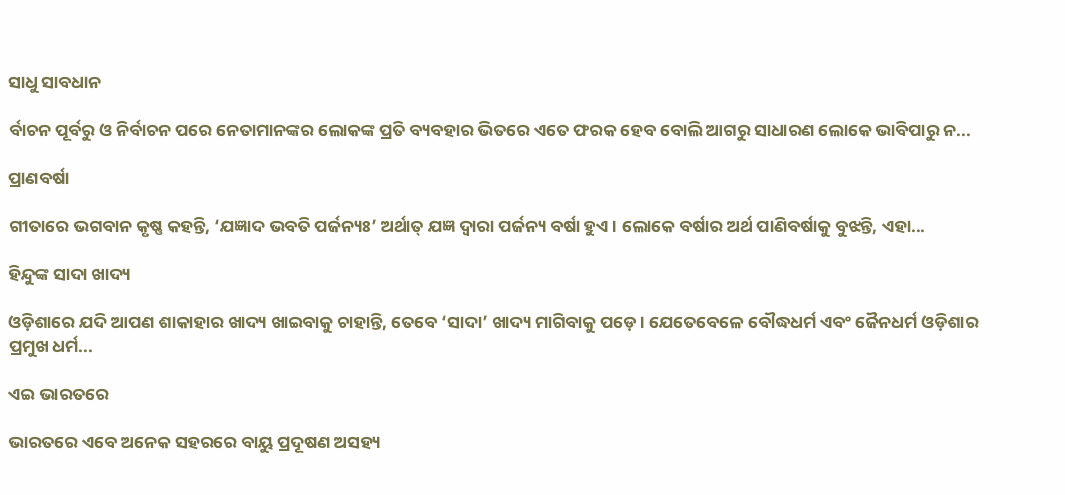ସାଧୁ ସାବଧାନ

ର୍ବାଚନ ପୂର୍ବରୁ ଓ ନିର୍ବାଚନ ପରେ ନେତାମାନଙ୍କର ଲୋକଙ୍କ ପ୍ରତି ବ୍ୟବହାର ଭିତରେ ଏତେ ଫରକ ହେବ ବୋଲି ଆଗରୁ ସାଧାରଣ ଲୋକେ ଭାବିପାରୁ ନ...

ପ୍ରାଣବର୍ଷା

ଗୀତାରେ ଭଗବାନ କୃଷ୍ଣ କହନ୍ତି, ‘ଯଜ୍ଞାଦ ଭବତି ପର୍ଜନ୍ୟଃ’ ଅର୍ଥାତ୍‌ ଯଜ୍ଞ ଦ୍ୱାରା ପର୍ଜନ୍ୟ ବର୍ଷା ହୁଏ। ଲୋକେ ବର୍ଷାର ଅର୍ଥ ପାଣିବର୍ଷାକୁ ବୁଝନ୍ତି, ଏହା...

ହିନ୍ଦୁଙ୍କ ସାଦା ଖାଦ୍ୟ

ଓଡ଼ିଶାରେ ଯଦି ଆପଣ ଶାକାହାର ଖାଦ୍ୟ ଖାଇବାକୁ ଚାହାନ୍ତି, ତେବେ ‘ସାଦା’ ଖାଦ୍ୟ ମାଗିବାକୁ ପଡ଼େ। ଯେତେବେଳେ ବୌଦ୍ଧଧର୍ମ ଏବଂ ଜୈନଧର୍ମ ଓଡ଼ିଶାର ପ୍ରମୁଖ ଧର୍ମ...

ଏଇ ଭାରତରେ

ଭାରତରେ ଏବେ ଅନେକ ସହରରେ ବାୟୁ ପ୍ରଦୂଷଣ ଅସହ୍ୟ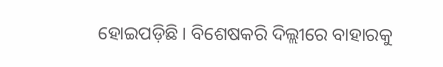ହୋଇପଡ଼ିଛି। ବିଶେଷକରି ଦିଲ୍ଲୀରେ ବାହାରକୁ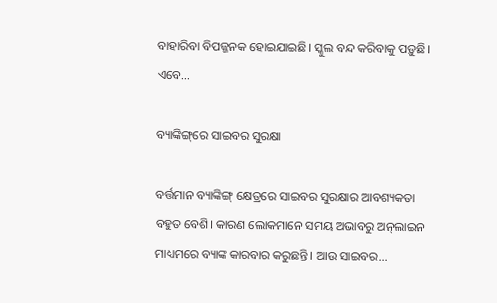ବାହାରିବା ବିପଜ୍ଜନକ ହୋଇଯାଇଛି। ସ୍କୁଲ ବନ୍ଦ କରିବାକୁ ପଡ଼ୁଛି। ଏବେ...

ବ୍ୟାଙ୍କିଙ୍ଗ୍‌ରେ ସାଇବର ସୁରକ୍ଷା

ବର୍ତ୍ତମାନ ବ୍ୟାଙ୍କିଙ୍ଗ୍‌ କ୍ଷେତ୍ରରେ ସାଇବର ସୁରକ୍ଷାର ଆବଶ୍ୟକତା ବହୁତ ବେଶି। କାରଣ ଲୋକମାନେ ସମୟ ଅଭାବରୁ ଅନ୍‌ଲାଇନ ମାଧ୍ୟମରେ ବ୍ୟାଙ୍କ କାରବାର କରୁଛନ୍ତି। ଆଉ ସାଇବର...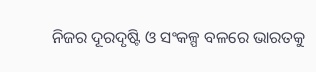ନିଜର ଦୂରଦୃଷ୍ଟି ଓ ସଂକଳ୍ପ ବଳରେ ଭାରତକୁ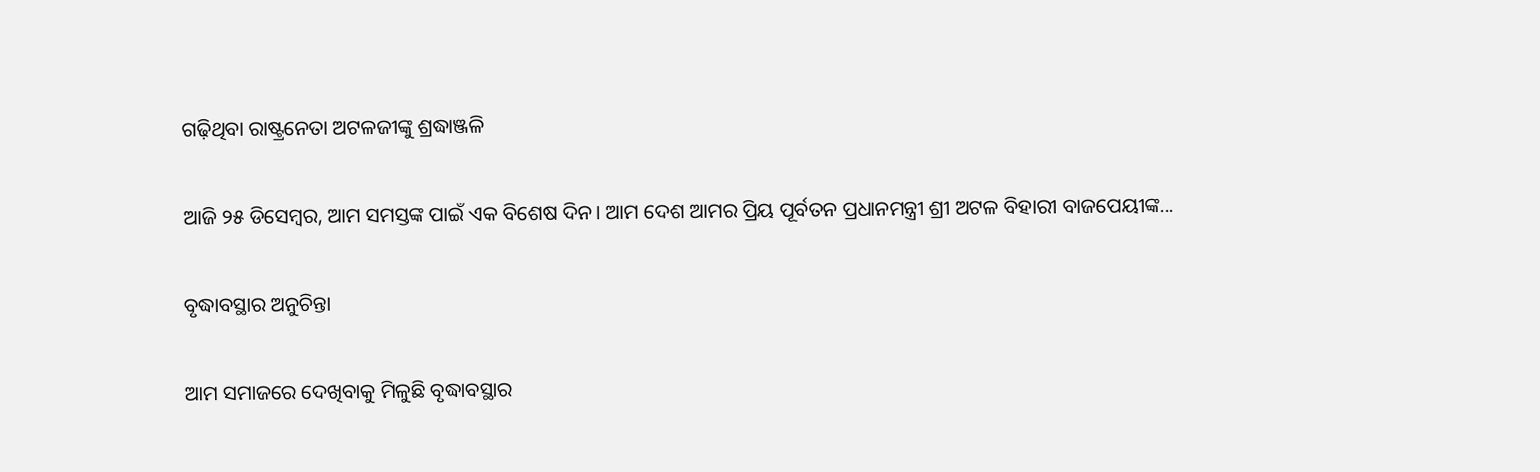ଗଢ଼ିଥିବା ରାଷ୍ଟ୍ରନେତା ଅଟଳଜୀଙ୍କୁ ଶ୍ରଦ୍ଧାଞ୍ଜଳି

ଆଜି ୨୫ ଡିସେମ୍ବର, ଆମ ସମସ୍ତଙ୍କ ପାଇଁ ଏକ ବିଶେଷ ଦିନ। ଆମ ଦେଶ ଆମର ପ୍ରିୟ ପୂର୍ବତନ ପ୍ରଧାନମନ୍ତ୍ରୀ ଶ୍ରୀ ଅଟଳ ବିହାରୀ ବାଜପେୟୀଙ୍କ...

ବୃଦ୍ଧାବସ୍ଥାର ଅନୁଚିନ୍ତା

ଆମ ସମାଜରେ ଦେଖିବାକୁ ମିଳୁଛି ବୃଦ୍ଧାବସ୍ଥାର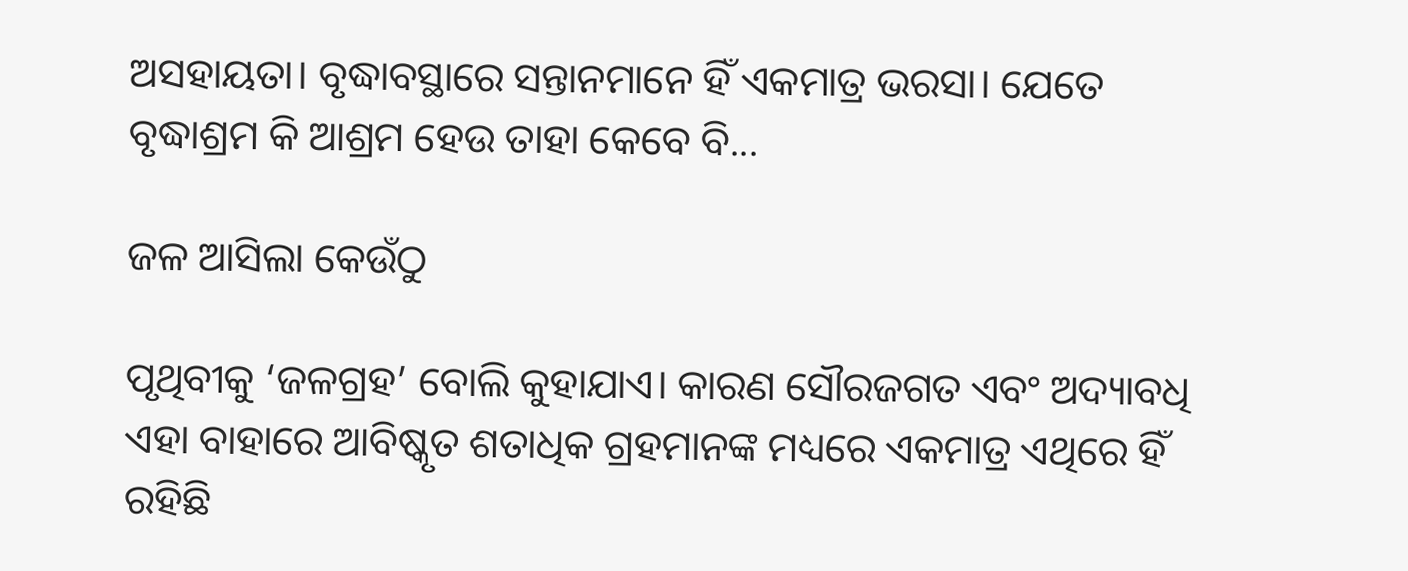ଅସହାୟତା। ବୃଦ୍ଧାବସ୍ଥାରେ ସନ୍ତାନମାନେ ହିଁ ଏକମାତ୍ର ଭରସା। ଯେତେ ବୃଦ୍ଧାଶ୍ରମ କି ଆଶ୍ରମ ହେଉ ତାହା କେବେ ବି...

ଜଳ ଆସିଲା କେଉଁଠୁ

ପୃଥିବୀକୁ ‘ଜଳଗ୍ରହ’ ବୋଲି କୁହାଯାଏ। କାରଣ ସୌରଜଗତ ଏବଂ ଅଦ୍ୟାବଧି ଏହା ବାହାରେ ଆବିଷ୍କୃତ ଶତାଧିକ ଗ୍ରହମାନଙ୍କ ମଧ୍ୟରେ ଏକମାତ୍ର ଏଥିରେ ହିଁ ରହିଛି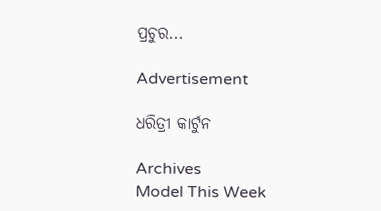ପ୍ରଚୁର...

Advertisement

ଧରିତ୍ରୀ କାର୍ଟୁନ

Archives
Model This Week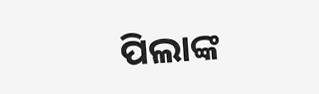ପିଲାଙ୍କ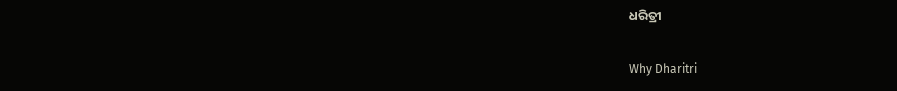ଧରିତ୍ରୀ

Why Dharitri